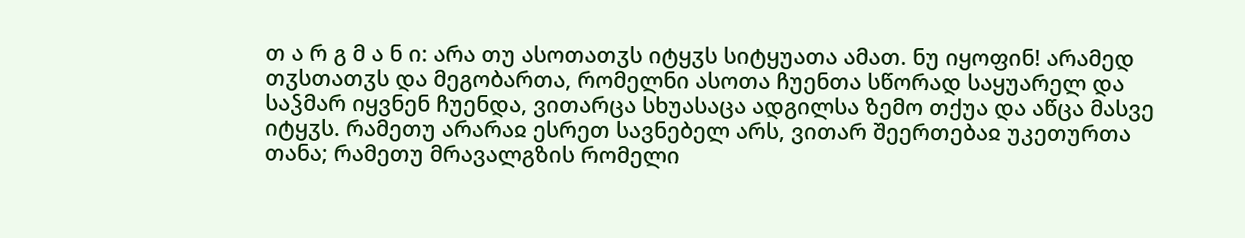თ ა რ გ მ ა ნ ი: არა თუ ასოთათჳს იტყჳს სიტყუათა ამათ. ნუ იყოფინ! არამედ თჳსთათჳს და მეგობართა, რომელნი ასოთა ჩუენთა სწორად საყუარელ და საჴმარ იყვნენ ჩუენდა, ვითარცა სხუასაცა ადგილსა ზემო თქუა და აწცა მასვე იტყჳს. რამეთუ არარაჲ ესრეთ სავნებელ არს, ვითარ შეერთებაჲ უკეთურთა თანა; რამეთუ მრავალგზის რომელი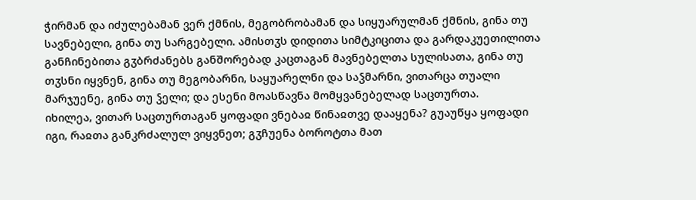ჭირმან და იძულებამან ვერ ქმნის, მეგობრობამან და სიყუარულმან ქმნის, გინა თუ სავნებელი, გინა თუ სარგებელი. ამისთჳს დიდითა სიმტკიცითა და გარდაკუეთილითა განჩინებითა გჳბრძანებს განშორებად კაცთაგან მავნებელთა სულისათა, გინა თუ თჳსნი იყვნენ, გინა თუ მეგობარნი, საყუარელნი და საჴმარნი, ვითარცა თუალი მარჯუენე, გინა თუ ჴელი; და ესენი მოასწავნა მომყვანებელად საცთურთა.
იხილეა, ვითარ საცთურთაგან ყოფადი ვნებაჲ წინაჲთვე დააყენა? გუაუწყა ყოფადი იგი, რაჲთა განკრძალულ ვიყვნეთ; გჳჩუენა ბოროტთა მათ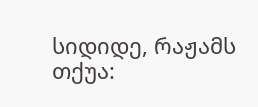სიდიდე, რაჟამს თქუა: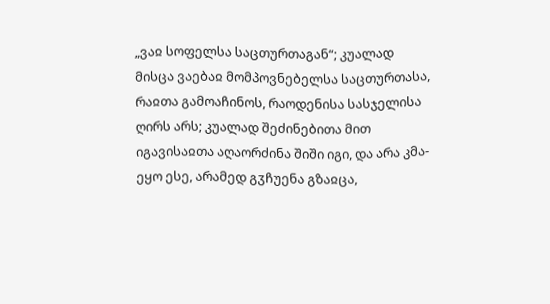„ვაჲ სოფელსა საცთურთაგან“; კუალად მისცა ვაებაჲ მომპოვნებელსა საცთურთასა, რაჲთა გამოაჩინოს, რაოდენისა სასჯელისა ღირს არს; კუალად შეძინებითა მით იგავისაჲთა აღაორძინა შიში იგი, და არა კმა-ეყო ესე, არამედ გჳჩუენა გზაჲცა,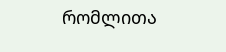რომლითა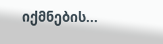იქმნების...